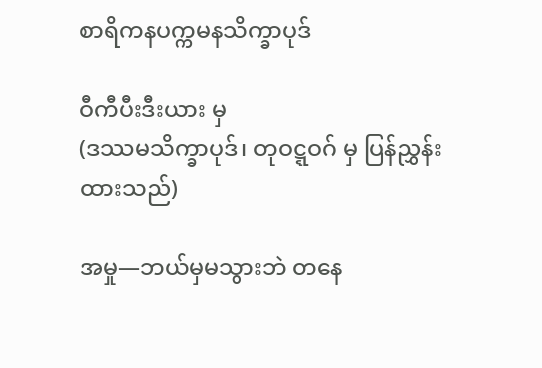စာရိကနပက္ကမနသိက္ခာပုဒ်

ဝီကီပီးဒီးယား မှ
(ဒဿမသိက္ခာပုဒ်၊ တုဝဋ္ဋဝဂ် မှ ပြန်ညွှန်းထားသည်)

အမှု—ဘယ်မှမသွားဘဲ တနေ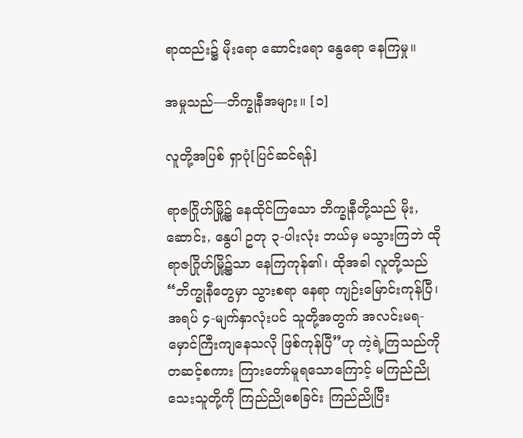ရာထည်း၌ မိုးရော ဆောင်းရော နွေရော နေကြမှု။

အမှုသည်—ဘိက္ခုနီအများ။ [၁]

လူတို့အပြစ် ရှာပုံ[ပြင်ဆင်ရန်]

ရာဇဂြိုဟ်မြို့၌ နေထိုင်ကြသော ဘိက္ခုနီတို့သည် မိုး, ဆောင်း, နွေပါ ဥတု ၃-ပါးလုံး ဘယ်မှ မသွားကြဘဲ ထိုရာဇဂြိုဟ်မြို့၌သာ နေကြကုန်၏၊ ထိုအခါ လူတို့သည် “ဘိက္ခုနီတွေမှာ သွားစရာ နေရာ ကျဉ်းမြောင်းကုန်ပြီ၊ အရပ် ၄-မျက်နှာလုံးပင် သူတို့အတွက် အလင်းမရ-မှောင်ကြီးကျနေသလို ဖြစ်ကုန်ပြီ”ဟု ကဲ့ရဲ့ကြသည်ကို တဆင့်စကား ကြားတော်မူရသောကြောင့် မကြည်ညို သေးသူတို့ကို ကြည်ညိုစေခြင်း ကြည်ညိုပြီး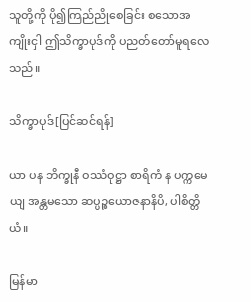သူတို့ကို ပို၍ကြည်ညိုစေခြင်း စသောအကျိုးငှါ ဤသိက္ခာပုဒ်ကို ပညတ်တော်မူရလေသည်။

သိက္ခာပုဒ်[ပြင်ဆင်ရန်]

ယာ ပန ဘိက္ခုနီ ဝဿံဝုဋ္ဌာ စာရိကံ န ပက္ကမေယျ အန္တမသော ဆပ္ပဉ္စယောဇနာနိပိ, ပါစိတ္တိယံ။

မြန်မာ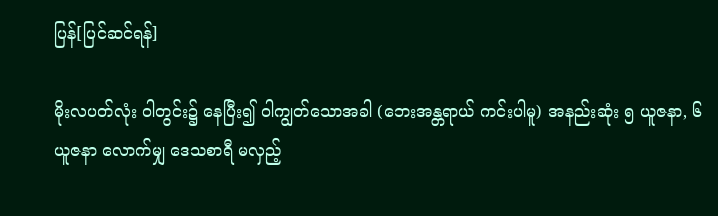ပြန်[ပြင်ဆင်ရန်]

မိုးလပတ်လုံး ဝါတွင်း၌ နေပြီး၍ ဝါကျွတ်သောအခါ (ဘေးအန္တရာယ် ကင်းပါမူ) အနည်းဆုံး ၅ ယူဇနာ, ၆ ယူဇနာ လောက်မျှ ဒေသစာရီ မလှည့်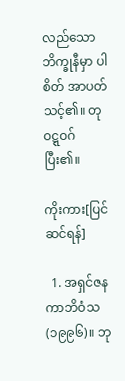လည်သော ဘိက္ခုနီမှာ ပါစိတ် အာပတ်သင့်၏။ တုဝဋ္ဋဝဂ် ပြီး၏။

ကိုးကား[ပြင်ဆင်ရန်]

  1. အရှင်ဇနကာဘိဝံသ (၁၉၉၆)။ ဘု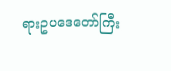ရားဥပဒေတော်ကြီး